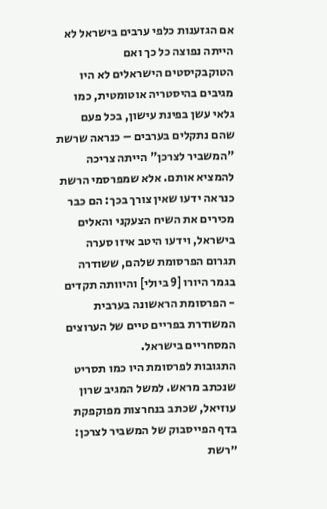אם הגזענות כלפי ערבים בישראל לא הייתה נפוצה כל כך ואם הטוקבקיסטים הישראלים לא היו מגיבים בהיסטריה אוטומטית, כמו גלאי עשן בפינת עישון, בכל פעם שהם נתקלים בערבים – כנראה שרשת "המשביר לצרכן" הייתה צריכה להמציא אותם. אלא שמפרסמי הרשת כנראה ידעו שאין צורך בכך: הם כבר מכירים את השיח הצעקני והאלים בישראל, וידעו היטב איזו סערה תגרום הפרסומת שלהם, ששודרה בגמר היורו [9 ביולי] והיוותה תקדים - הפרסומת הראשונה בערבית המשודרת בפריים טיים של הערוצים המסחריים בישראל.
התגובות לפרסומת היו כמו תסריט שנכתב מראש. למשל המגיב שרון עוזיאל, שכתב בנחרצות מפוקפקת בדף הפייסבוק של המשביר לצרכן: ״רשת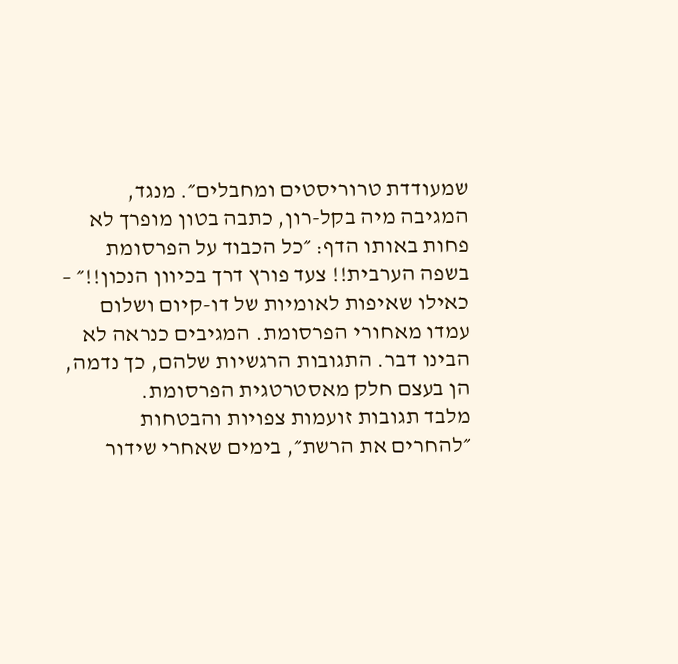שמעודדת טרוריסטים ומחבלים״. מנגד, המגיבה מיה בקל-רון, כתבה בטון מופרך לא פחות באותו הדף: ״כל הכבוד על הפרסומת בשפה הערבית!! צעד פורץ דרך בכיוון הנכון!!״ – כאילו שאיפות לאומיות של דו-קיום ושלום עמדו מאחורי הפרסומת. המגיבים כנראה לא הבינו דבר. התגובות הרגשיות שלהם, כך נדמה, הן בעצם חלק מאסטרטגית הפרסומת.
מלבד תגובות זועמות צפויות והבטחות ״להחרים את הרשת״, בימים שאחרי שידור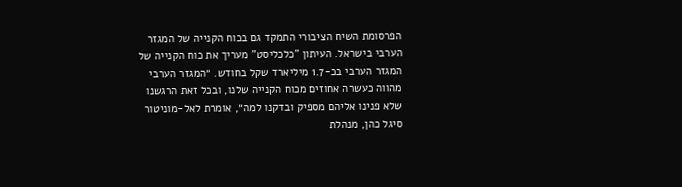הפרסומת השיח הציבורי התמקד גם בכוח הקנייה של המגזר הערבי בישראל. העיתון "כלכליסט" מעריך את כוח הקנייה של המגזר הערבי בכ-1.7 מיליארד שקל בחודש. ״המגזר הערבי מהווה כעשרה אחוזים מכוח הקנייה שלנו, ובכל זאת הרגשנו שלא פנינו אליהם מספיק ובדקנו למה״, אומרת לאל-מוניטור סיגל כהן, מנהלת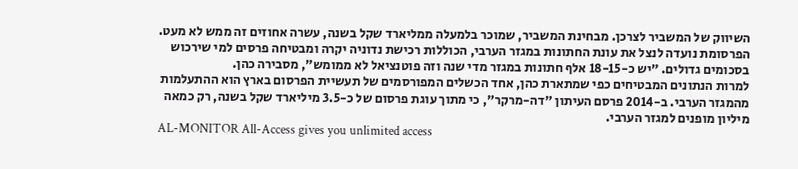השיווק של המשביר לצרכן. מבחינת המשביר, שמוכר בלמעלה ממליארד שקל בשנה, עשרה אחוזים זה ממש לא מעט. הפרסומת נועדה לנצל את עונת החתונות במגזר הערבי, הכוללות רכישת נדוניה יקרה ומבטיחה פרסים למי שירכוש בסכומים גדולים. ״יש כ-18-15 אלף חתונות במגזר מדי שנה וזה פוטנציאל לא ממומש״, מסבירה כהן.
למרות הנתונים המבטיחים כפי שמתארת כהן, אחד הכשלים המפורסמים של תעשיית הפרסום בארץ הוא ההתעלמות מהמגזר הערבי. ב-2014 פרסם העיתון "דה-מרקר", כי מתוך עוגת פרסום של כ-3.5 מיליארד שקל בשנה, רק כמאה מיליון מופנים למגזר הערבי.
AL-MONITOR All-Access gives you unlimited access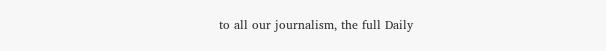to all our journalism, the full Daily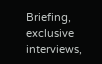Briefing, exclusive interviews,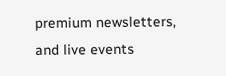premium newsletters, and live events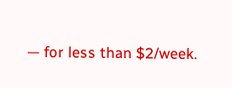— for less than $2/week.